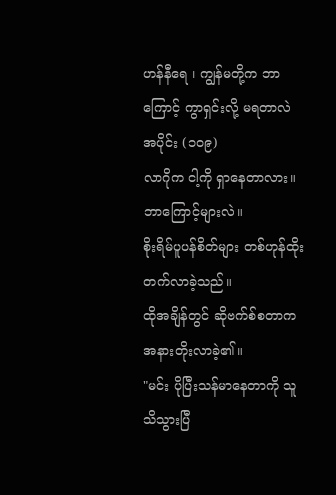ဟန်နီရေ ၊ ကျွန်မတို့က ဘာကြောင့် ကွာရှင်းလို့ မရတာလဲ
အပိုင်း (၁၀၉)
လာဂိုက ငါ့ကို ရှာနေတာလား။
ဘာကြောင့်များလဲ။
စိုးရိမ်ပူပန်စိတ်များ တစ်ဟုန်ထိုး တက်လာခဲ့သည်။
ထိုအချိန်တွင် ဆိုဗက်စ်စတာက အနားတိုးလာခဲ့၏။
"မင်း ပိုပြီးသန်မာနေတာကို သူ သိသွားပြီ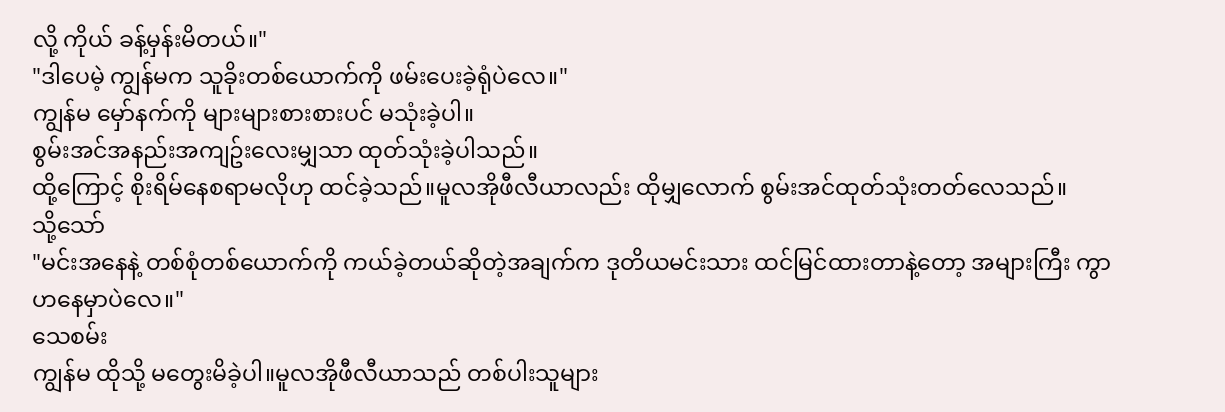လို့ ကိုယ် ခန့်မှန်းမိတယ်။"
"ဒါပေမဲ့ ကျွန်မက သူခိုးတစ်ယောက်ကို ဖမ်းပေးခဲ့ရုံပဲလေ။"
ကျွန်မ မှော်နက်ကို များများစားစားပင် မသုံးခဲ့ပါ။
စွမ်းအင်အနည်းအကျဥ်းလေးမျှသာ ထုတ်သုံးခဲ့ပါသည်။
ထို့ကြောင့် စိုးရိမ်နေစရာမလိုဟု ထင်ခဲ့သည်။မူလအိုဖီလီယာလည်း ထိုမျှလောက် စွမ်းအင်ထုတ်သုံးတတ်လေသည်။
သို့သော်
"မင်းအနေနဲ့ တစ်စုံတစ်ယောက်ကို ကယ်ခဲ့တယ်ဆိုတဲ့အချက်က ဒုတိယမင်းသား ထင်မြင်ထားတာနဲ့တော့ အများကြီး ကွာဟနေမှာပဲလေ။"
သေစမ်း
ကျွန်မ ထိုသို့ မတွေးမိခဲ့ပါ။မူလအိုဖီလီယာသည် တစ်ပါးသူများ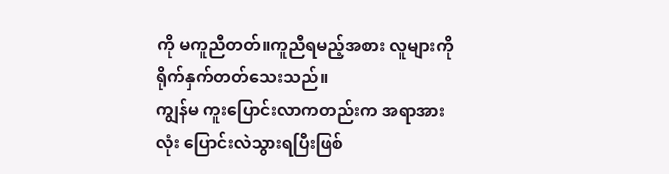ကို မကူညီတတ်။ကူညီရမည့်အစား လူများကို ရိုက်နှက်တတ်သေးသည်။
ကျွန်မ ကူးပြောင်းလာကတည်းက အရာအားလုံး ပြောင်းလဲသွားရပြီးဖြစ်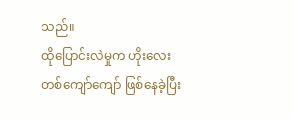သည်။
ထိုပြောင်းလဲမှုက ဟိုးလေးတစ်ကျော်ကျော် ဖြစ်နေခဲ့ပြီး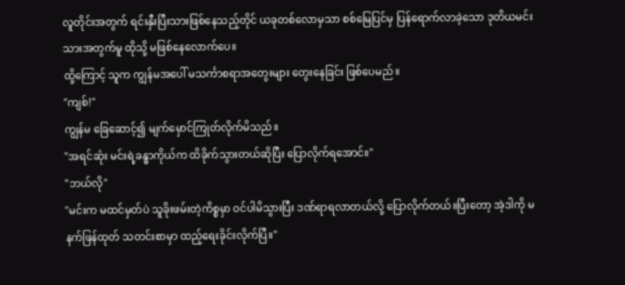လူတိုင်းအတွက် ရင်းနှီးပြီးသားဖြစ်နေသည့်တိုင် ယခုတစ်လောမှသာ စစ်မြေပြင်မှ ပြန်ရောက်လာခဲ့သော ဒုတိယမင်းသားအတွက်မူ ထိုသို့ မဖြစ်နေလောက်ပေ။
ထို့ကြောင့် သူက ကျွန်မအပေါ် မသင်္ကာစရာအတွေးများ တွေးနေခြင်း ဖြစ်ပေမည်။
"ကျစ်!"
ကျွန်မ ခြေဆောင့်၍ မျက်မှောင်ကြုတ်လိုက်မိသည်။
"အရင်ဆုံး မင်းရဲ့ခန္ဓာကိုယ်က ထိခိုက်သွားတယ်ဆိုပြီး ပြောလိုက်ရအောင်။"
"ဘယ်လို"
"မင်းက မထင်မှတ်ပဲ သူခိုးဖမ်းတဲ့ကိစ္စမှာ ဝင်ပါမိသွားပြီး ဒဏ်ရာရလာတယ်လို့ ပြောလိုက်တယ်။ပြီးတော့ အဲ့ဒါကို မနက်ဖြန်ထုတ် သတင်းစာမှာ ထည့်ရေးခိုင်းလိုက်ပြီ။"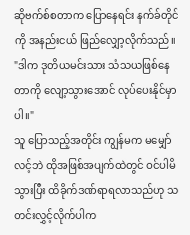ဆိုဗက်စ်စတာက ပြောနေရင်း နက်ခ်တိုင်ကို အနည်းငယ် ဖြည်လျှော့လိုက်သည်။
"ဒါက ဒုတိယမင်းသား သံသယဖြစ်နေတာကို လျော့သွားအောင် လုပ်ပေးနိုင်မှာပါ။"
သူ ပြောသည့်အတိုင်း ကျွန်မက မမျှော်လင့်ဘဲ ထိုအဖြစ်အပျက်ထဲတွင် ဝင်ပါမိသွားပြီး ထိခိုက်ဒဏ်ရာရလာသည်ဟု သတင်းလွှင့်လိုက်ပါက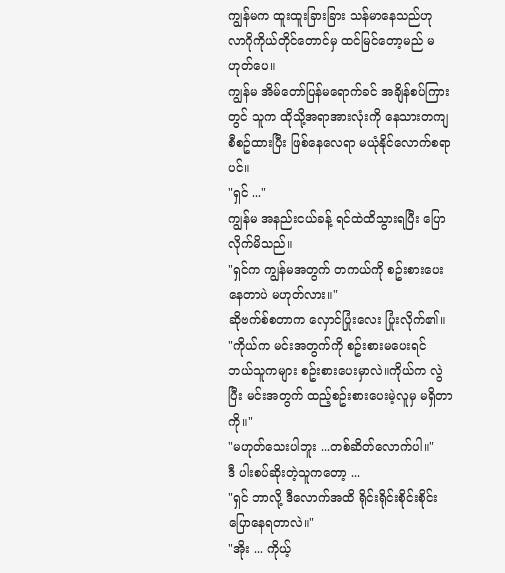ကျွန်မက ထူးထူးခြားခြား သန်မာနေသည်ဟု လာဂိုကိုယ်တိုင်တောင်မှ ထင်မြင်တော့မည် မဟုတ်ပေ။
ကျွန်မ အိမ်တော်ပြန်မရောက်ခင် အချိန်စပ်ကြားတွင် သူက ထိုသို့အရာအားလုံးကို နေသားတကျစီစဥ်ထားပြီး ဖြစ်နေလေရာ မယုံနိုင်လောက်စရာပင်။
"ရှင် ..."
ကျွန်မ အနည်းငယ်ခန့် ရင်ထဲထိသွားရပြီး ပြောလိုက်မိသည်။
"ရှင်က ကျွန်မအတွက် တကယ်ကို စဥ်းစားပေးနေတာပဲ မဟုတ်လား။"
ဆိုဗက်စ်စတာက လှောင်ပြုံးလေး ပြုံးလိုက်၏။
"ကိုယ်က မင်းအတွက်ကို စဥ်းစားမပေးရင် ဘယ်သူကများ စဥ်းစားပေးမှာလဲ။ကိုယ်က လွဲပြီး မင်းအတွက် ထည့်စဥ်းစားပေးမဲ့လူမှ မရှိတာကို။"
"မဟုတ်သေးပါဘူး ...တစ်ဆိတ်လောက်ပါ။"
ဒီ ပါးစပ်ဆိုးတဲ့သူကတော့ ...
"ရှင် ဘာလို့ ဒီလောက်အထိ ရိုင်းရိုင်းစိုင်းစိုင်း ပြောနေရတာလဲ။"
"အိုး ... ကိုယ့်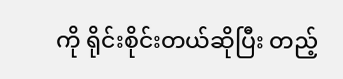ကို ရိုင်းစိုင်းတယ်ဆိုပြီး တည့်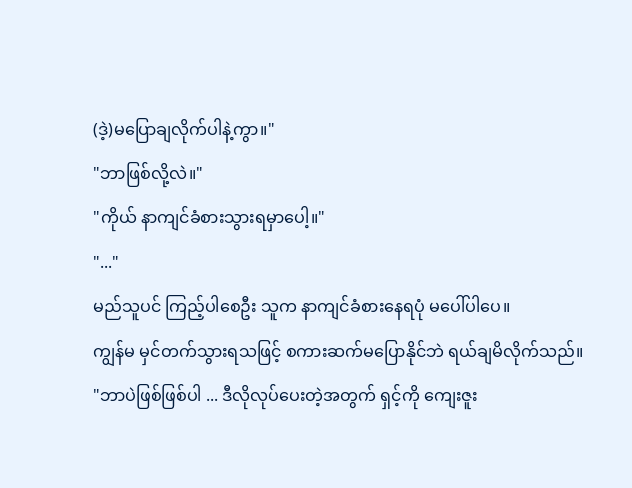(ဒဲ့)မပြောချလိုက်ပါနဲ့ကွာ။"
"ဘာဖြစ်လို့လဲ။"
"ကိုယ် နာကျင်ခံစားသွားရမှာပေါ့။"
"..."
မည်သူပင် ကြည့်ပါစေဦး သူက နာကျင်ခံစားနေရပုံ မပေါ်ပါပေ။
ကျွန်မ မှင်တက်သွားရသဖြင့် စကားဆက်မပြောနိုင်ဘဲ ရယ်ချမိလိုက်သည်။
"ဘာပဲဖြစ်ဖြစ်ပါ ... ဒီလိုလုပ်ပေးတဲ့အတွက် ရှင့်ကို ကျေးဇူး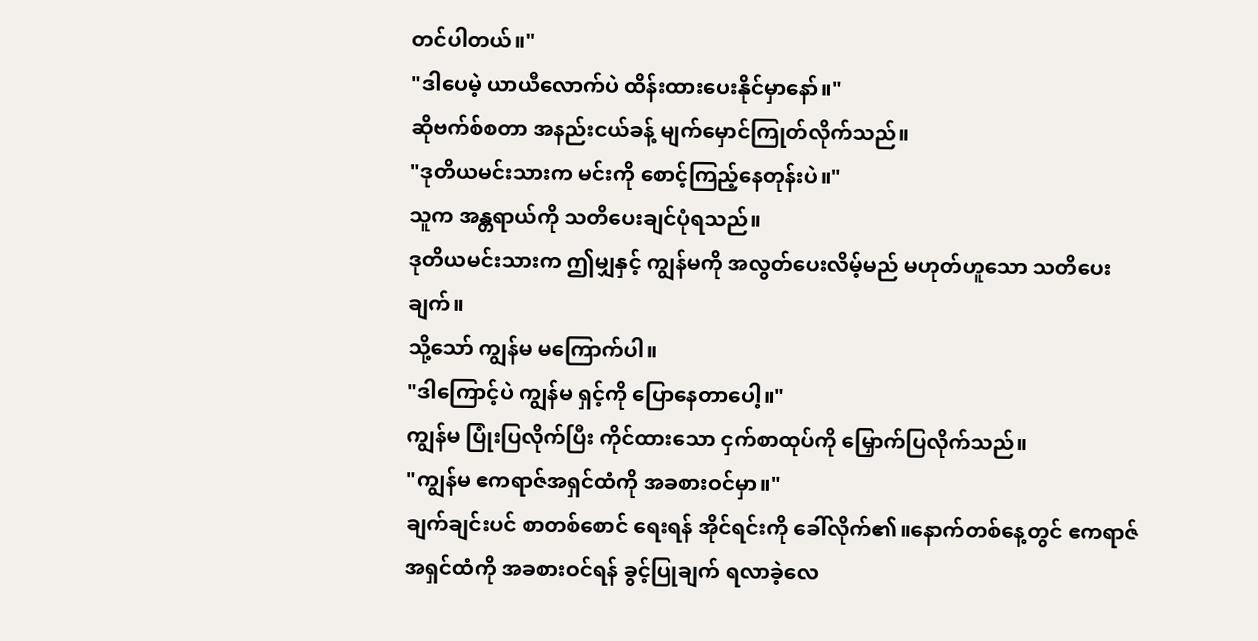တင်ပါတယ်။"
"ဒါပေမဲ့ ယာယီလောက်ပဲ ထိန်းထားပေးနိုင်မှာနော်။"
ဆိုဗက်စ်စတာ အနည်းငယ်ခန့် မျက်မှောင်ကြုတ်လိုက်သည်။
"ဒုတိယမင်းသားက မင်းကို စောင့်ကြည့်နေတုန်းပဲ။"
သူက အန္တရာယ်ကို သတိပေးချင်ပုံရသည်။
ဒုတိယမင်းသားက ဤမျှနှင့် ကျွန်မကို အလွတ်ပေးလိမ့်မည် မဟုတ်ဟူသော သတိပေးချက်။
သို့သော် ကျွန်မ မကြောက်ပါ။
"ဒါကြောင့်ပဲ ကျွန်မ ရှင့်ကို ပြောနေတာပေါ့။"
ကျွန်မ ပြုံးပြလိုက်ပြီး ကိုင်ထားသော ငှက်စာထုပ်ကို မြှောက်ပြလိုက်သည်။
"ကျွန်မ ဧကရာဇ်အရှင်ထံကို အခစားဝင်မှာ။"
ချက်ချင်းပင် စာတစ်စောင် ရေးရန် အိုင်ရင်းကို ခေါ်လိုက်၏။နောက်တစ်နေ့တွင် ဧကရာဇ်အရှင်ထံကို အခစားဝင်ရန် ခွင့်ပြုချက် ရလာခဲ့လေ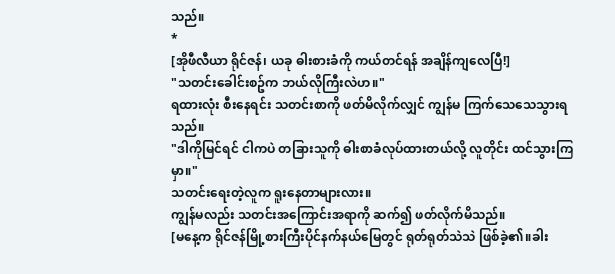သည်။
*
[အိုဖီလီယာ ရိုင်ဇန်၊ ယခု ဓါးစားခံကို ကယ်တင်ရန် အချိန်ကျလေပြီ!]
"သတင်းခေါင်းစဥ်က ဘယ်လိုကြီးလဲဟ။"
ရထားလုံး စီးနေရင်း သတင်းစာကို ဖတ်မိလိုက်လျှင် ကျွန်မ ကြက်သေသေသွားရသည်။
"ဒါကိုမြင်ရင် ငါကပဲ တခြားသူကို ဓါးစာခံလုပ်ထားတယ်လို့ လူတိုင်း ထင်သွားကြမှာ။"
သတင်းရေးတဲ့လူက ရူးနေတာများလား။
ကျွန်မလည်း သတင်းအကြောင်းအရာကို ဆက်၍ ဖတ်လိုက်မိသည်။
[မနေ့က ရိုင်ဇန်မြို့စားကြီးပိုင်နက်နယ်မြေတွင် ရုတ်ရုတ်သဲသဲ ဖြစ်ခဲ့၏။ခါး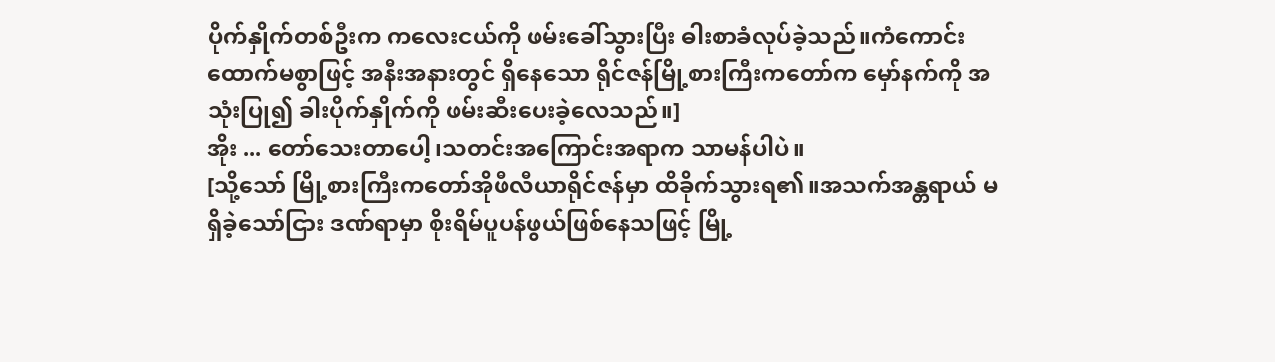ပိုက်နှိုက်တစ်ဦးက ကလေးငယ်ကို ဖမ်းခေါ်သွားပြီး ဓါးစာခံလုပ်ခဲ့သည်။ကံကောင်းထောက်မစွာဖြင့် အနီးအနားတွင် ရှိနေသော ရိုင်ဇန်မြို့စားကြီးကတော်က မှော်နက်ကို အသုံးပြု၍ ခါးပိုက်နှိုက်ကို ဖမ်းဆီးပေးခဲ့လေသည်။]
အိုး ... တော်သေးတာပေါ့၊သတင်းအကြောင်းအရာက သာမန်ပါပဲ။
[သို့သော် မြို့စားကြီးကတော်အိုဖီလီယာရိုင်ဇန်မှာ ထိခိုက်သွားရ၏။အသက်အန္တရာယ် မရှိခဲ့သော်ငြား ဒဏ်ရာမှာ စိုးရိမ်ပူပန်ဖွယ်ဖြစ်နေသဖြင့် မြို့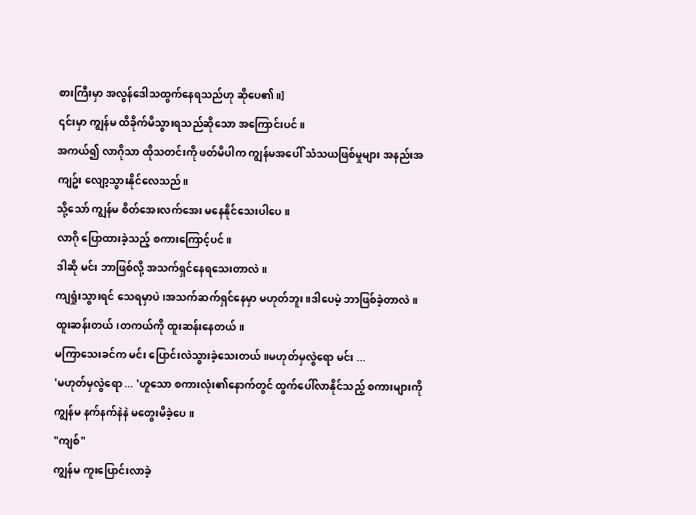စားကြီးမှာ အလွန်ဒေါသထွက်နေရသည်ဟု ဆိုပေ၏။]
၎င်းမှာ ကျွန်မ ထိခိုက်မိသွားရသည်ဆိုသော အကြောင်းပင်။
အကယ်၍ လာဂိုသာ ထိုသတင်းကို ဖတ်မိပါက ကျွန်မအပေါ် သံသယဖြစ်မှုများ အနည်းအကျဥ်း လျော့သွားနိုင်လေသည်။
သို့သော် ကျွန်မ စိတ်အေးလက်အေး မနေနိုင်သေးပါပေ။
လာဂို ပြောထားခဲ့သည့် စကားကြောင့်ပင်။
ဒါဆို မင်း ဘာဖြစ်လို့ အသက်ရှင်နေရသေးတာလဲ။
ကျရှုံးသွားရင် သေရမှာပဲ၊အသက်ဆက်ရှင်နေမှာ မဟုတ်ဘူး။ဒါပေမဲ့ ဘာဖြစ်ခဲ့တာလဲ။
ထူးဆန်းတယ်၊တကယ်ကို ထူးဆန်းနေတယ်။
မကြာသေးခင်က မင်း ပြောင်းလဲသွားခဲ့သေးတယ်။မဟုတ်မှလွဲရော မင်း ...
'မဟုတ်မှလွဲရော ... 'ဟူသော စကားလုံး၏နောက်တွင် ထွက်ပေါ်လာနိုင်သည့် စကားများကို ကျွန်မ နက်နက်နဲနဲ မတွေးမိခဲ့ပေ။
"ကျစ်"
ကျွန်မ ကူးပြောင်းလာခဲ့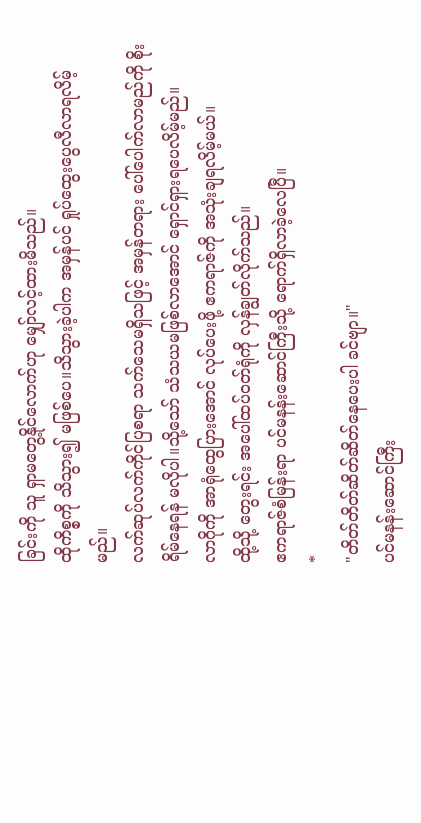ခြင်းကို သူ ရှာမတွေ့နိုင်လောက်ဟု မျှော်လင့်ထားမိသည်။
ထိုကိစ္စကို သိသွား၍ မဖြစ်ပေ။သိသွားခဲ့ပါက အမှန်ပင် ရှုပ်ထွေးပွေလီလာရလိမ့်မည်။
လက်ဆုပ်လက်ကိုင်ပြစရာ သက်သေမရှိသဖြင့် အမှန်တရား ပေါ်ပေါက်လာမည်ကို စိုးရိမ်နေရန် မလိုပါ။သို့သော် သံသယမဖြစ်လာအောင် ရှောင်ရှားရပေလိမ့်မည်။
လာဂိုကို အာရုံထွေပြားအောင် လုပ်ပေးဖို့ ဧကရာဇ်ကို အသုံးချရလိမ့်မယ်။
ထို့သို့ တွေးရင်း အပေါ်ထပ်ဝတ်ရုံကို လှန်ချွတ်လိုက်သည်။
ဧကရာဇ်စံမြန်းရာ ပင်မနန်းဆောင်ကြီးသို့ ရောက်ရှိလာခဲ့လေပြီ။
*
"တိတ်တိတ်ဆိတ်ဆိတ်နေပေးပါ ခင်ဗျာ။"
ပင်မနန်းဆောင်ကြီး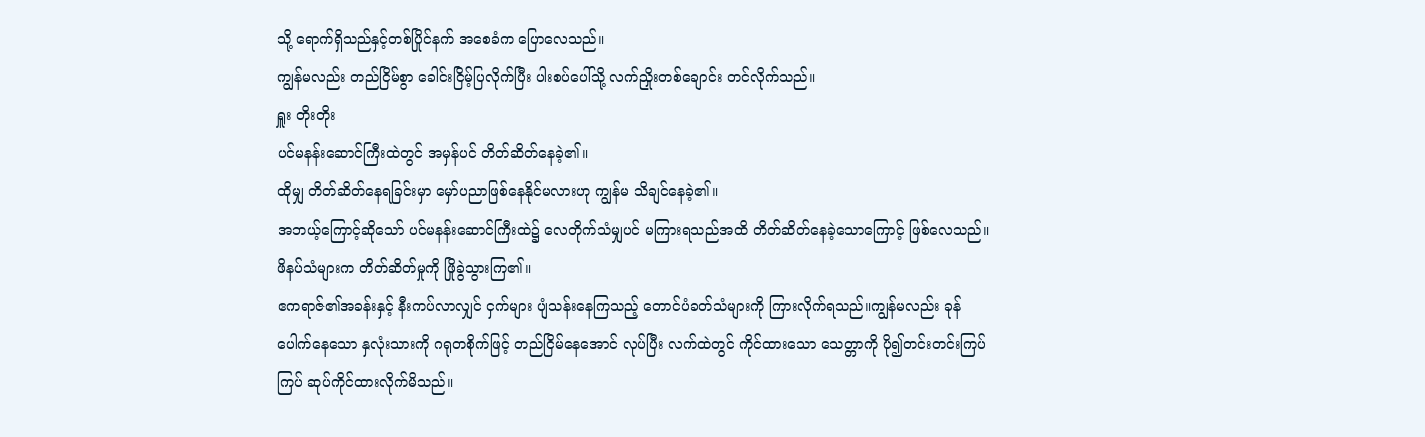သို့ ရောက်ရှိသည်နှင့်တစ်ပြိုင်နက် အစေခံက ပြောလေသည်။
ကျွန်မလည်း တည်ငြိမ်စွာ ခေါင်းငြိမ့်ပြလိုက်ပြီး ပါးစပ်ပေါ်သို့ လက်ညှိုးတစ်ချောင်း တင်လိုက်သည်။
ရှူး တိုးတိုး
ပင်မနန်းဆောင်ကြီးထဲတွင် အမှန်ပင် တိတ်ဆိတ်နေခဲ့၏။
ထိုမျှ တိတ်ဆိတ်နေရခြင်းမှာ မှော်ပညာဖြစ်နေနိုင်မလားဟု ကျွန်မ သိချင်နေခဲ့၏။
အဘယ့်ကြောင့်ဆိုသော် ပင်မနန်းဆောင်ကြီးထဲ၌ လေတိုက်သံမျှပင် မကြားရသည်အထိ တိတ်ဆိတ်နေခဲ့သောကြောင့် ဖြစ်လေသည်။
ဖိနပ်သံများက တိတ်ဆိတ်မှုကို ဖြိုခွဲသွားကြ၏။
ဧကရာဇ်၏အခန်းနှင့် နီးကပ်လာလျှင် ငှက်များ ပျံသန်းနေကြသည့် တောင်ပံခတ်သံများကို ကြားလိုက်ရသည်။ကျွန်မလည်း ခုန်ပေါက်နေသော နှလုံးသားကို ဂရုတစိုက်ဖြင့် တည်ငြိမ်နေအောင် လုပ်ပြီး လက်ထဲတွင် ကိုင်ထားသော သေတ္တာကို ပို၍တင်းတင်းကြပ်ကြပ် ဆုပ်ကိုင်ထားလိုက်မိသည်။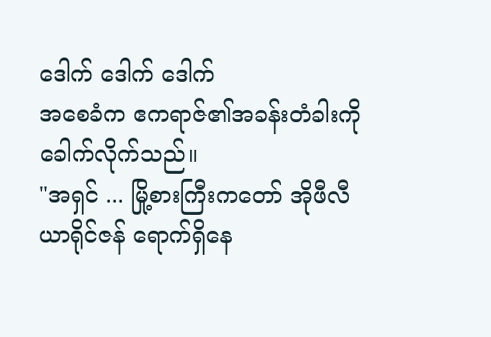ဒေါက် ဒေါက် ဒေါက်
အစေခံက ဧကရာဇ်၏အခန်းတံခါးကို ခေါက်လိုက်သည်။
"အရှင် ... မြို့စားကြီးကတော် အိုဖီလီယာရိုင်ဇန် ရောက်ရှိနေ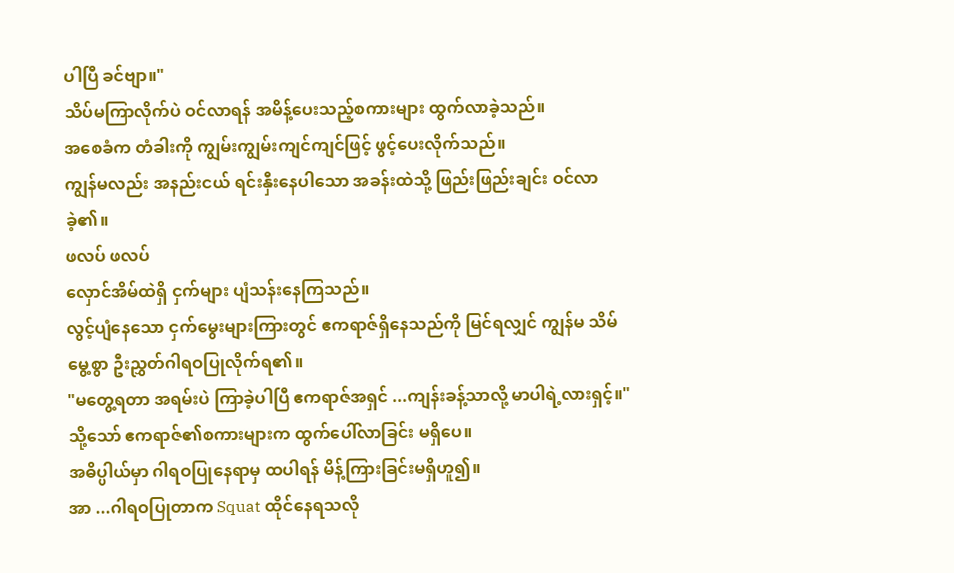ပါပြီ ခင်ဗျာ။"
သိပ်မကြာလိုက်ပဲ ဝင်လာရန် အမိန့်ပေးသည့်စကားများ ထွက်လာခဲ့သည်။
အစေခံက တံခါးကို ကျွမ်းကျွမ်းကျင်ကျင်ဖြင့် ဖွင့်ပေးလိုက်သည်။
ကျွန်မလည်း အနည်းငယ် ရင်းနှီးနေပါသော အခန်းထဲသို့ ဖြည်းဖြည်းချင်း ဝင်လာခဲ့၏။
ဖလပ် ဖလပ်
လှောင်အိမ်ထဲရှိ ငှက်များ ပျံသန်းနေကြသည်။
လွင့်ပျံနေသော ငှက်မွေးများကြားတွင် ဧကရာဇ်ရှိနေသည်ကို မြင်ရလျှင် ကျွန်မ သိမ်မွေ့စွာ ဦးညွှတ်ဂါရဝပြုလိုက်ရ၏။
"မတွေ့ရတာ အရမ်းပဲ ကြာခဲ့ပါပြီ ဧကရာဇ်အရှင် ...ကျန်းခန့်သာလို့ မာပါရဲ့လားရှင့်။"
သို့သော် ဧကရာဇ်၏စကားများက ထွက်ပေါ်လာခြင်း မရှိပေ။
အဓိပ္ပါယ်မှာ ဂါရဝပြုနေရာမှ ထပါရန် မိန့်ကြားခြင်းမရှိဟူ၍။
အာ ...ဂါရဝပြုတာက Squat ထိုင်နေရသလို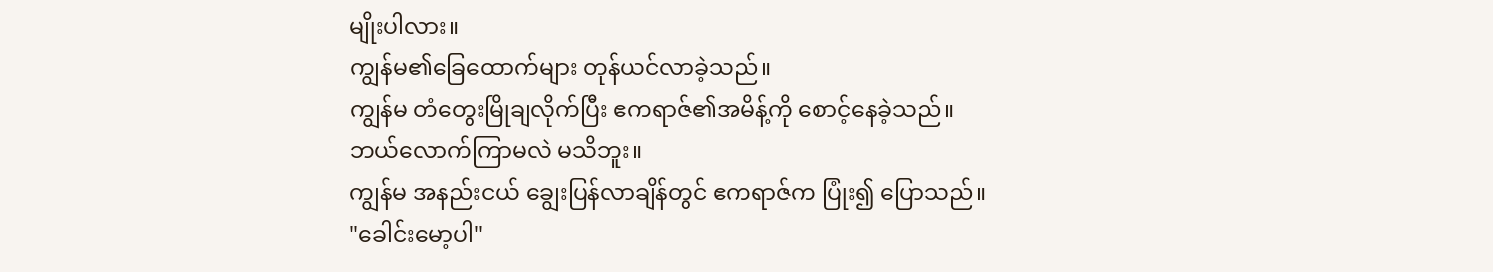မျိုးပါလား။
ကျွန်မ၏ခြေထောက်များ တုန်ယင်လာခဲ့သည်။
ကျွန်မ တံတွေးမြိုချလိုက်ပြီး ဧကရာဇ်၏အမိန့်ကို စောင့်နေခဲ့သည်။
ဘယ်လောက်ကြာမလဲ မသိဘူး။
ကျွန်မ အနည်းငယ် ချွေးပြန်လာချိန်တွင် ဧကရာဇ်က ပြုံး၍ ပြောသည်။
"ခေါင်းမော့ပါ"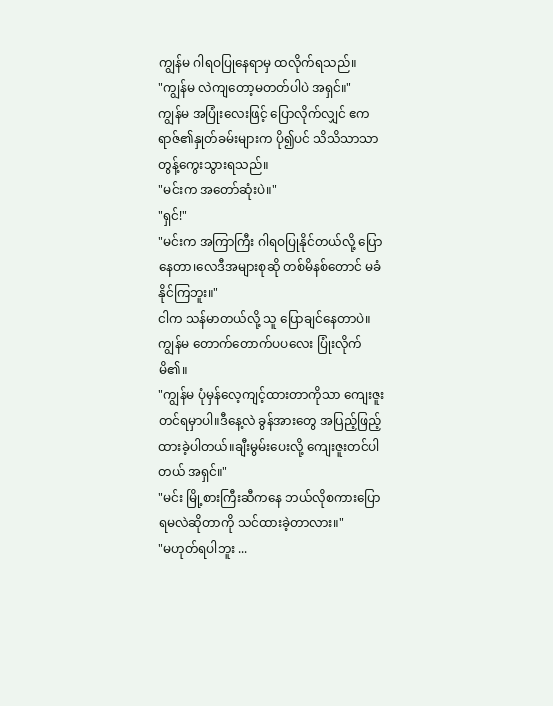ကျွန်မ ဂါရဝပြုနေရာမှ ထလိုက်ရသည်။
"ကျွန်မ လဲကျတော့မတတ်ပါပဲ အရှင်။"
ကျွန်မ အပြုံးလေးဖြင့် ပြောလိုက်လျှင် ဧကရာဇ်၏နှုတ်ခမ်းများက ပို၍ပင် သိသိသာသာ တွန့်ကွေးသွားရသည်။
"မင်းက အတော်ဆုံးပဲ။"
"ရှင်!"
"မင်းက အကြာကြီး ဂါရဝပြုနိုင်တယ်လို့ ပြောနေတာ၊လေဒီအများစုဆို တစ်မိနစ်တောင် မခံနိုင်ကြဘူး။"
ငါက သန်မာတယ်လို့ သူ ပြောချင်နေတာပဲ။
ကျွန်မ တောက်တောက်ပပလေး ပြုံးလိုက်မိ၏။
"ကျွန်မ ပုံမှန်လေ့ကျင့်ထားတာကိုသာ ကျေးဇူးတင်ရမှာပါ။ဒီနေ့လဲ ခွန်အားတွေ အပြည့်ဖြည့်ထားခဲ့ပါတယ်။ချီးမွမ်းပေးလို့ ကျေးဇူးတင်ပါတယ် အရှင်။"
"မင်း မြို့စားကြီးဆီကနေ ဘယ်လိုစကားပြောရမလဲဆိုတာကို သင်ထားခဲ့တာလား။"
"မဟုတ်ရပါဘူး ...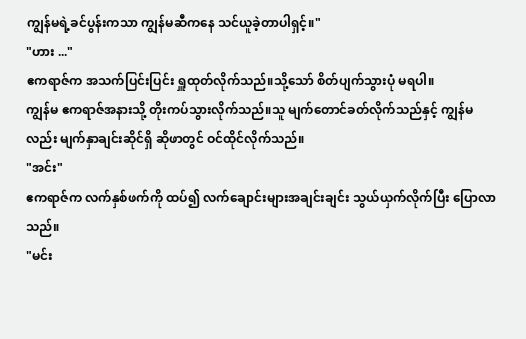ကျွန်မရဲ့ခင်ပွန်းကသာ ကျွန်မဆီကနေ သင်ယူခဲ့တာပါရှင့်။"
"ဟား ..."
ဧကရာဇ်က အသက်ပြင်းပြင်း ရှူထုတ်လိုက်သည်။သို့သော် စိတ်ပျက်သွားပုံ မရပါ။
ကျွန်မ ဧကရာဇ်အနားသို့ တိုးကပ်သွားလိုက်သည်။သူ မျက်တောင်ခတ်လိုက်သည်နှင့် ကျွန်မလည်း မျက်နှာချင်းဆိုင်ရှိ ဆိုဖာတွင် ဝင်ထိုင်လိုက်သည်။
"အင်း"
ဧကရာဇ်က လက်နှစ်ဖက်ကို ထပ်၍ လက်ချောင်းများအချင်းချင်း သွယ်ယှက်လိုက်ပြီး ပြောလာသည်။
"မင်း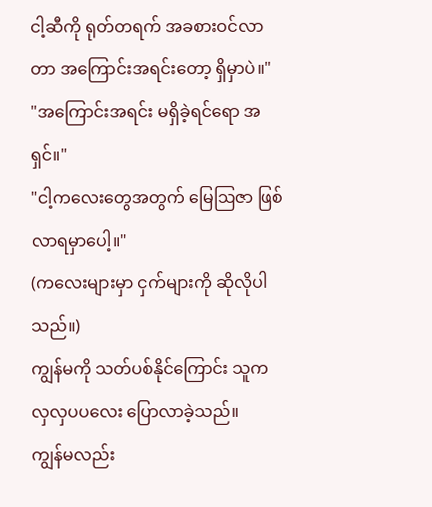ငါ့ဆီကို ရုတ်တရက် အခစားဝင်လာတာ အကြောင်းအရင်းတော့ ရှိမှာပဲ။"
"အကြောင်းအရင်း မရှိခဲ့ရင်ရော အရှင်။"
"ငါ့ကလေးတွေအတွက် မြေဩဇာ ဖြစ်လာရမှာပေါ့။"
(ကလေးများမှာ ငှက်များကို ဆိုလိုပါသည်။)
ကျွန်မကို သတ်ပစ်နိုင်ကြောင်း သူက လှလှပပလေး ပြောလာခဲ့သည်။
ကျွန်မလည်း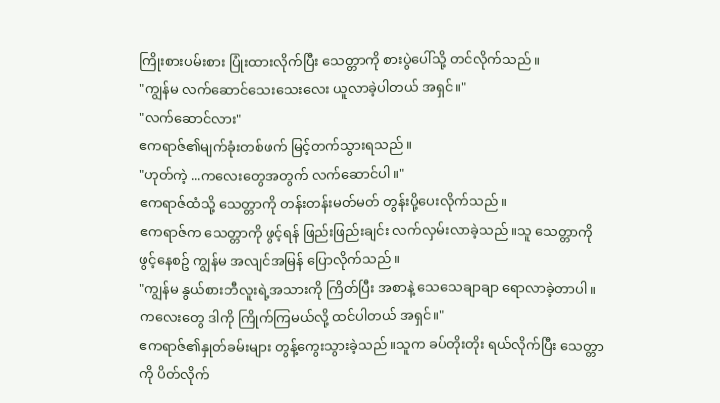ကြိုးစားပမ်းစား ပြုံးထားလိုက်ပြီး သေတ္တာကို စားပွဲပေါ်သို့ တင်လိုက်သည်။
"ကျွန်မ လက်ဆောင်သေးသေးလေး ယူလာခဲ့ပါတယ် အရှင်။"
"လက်ဆောင်လား"
ဧကရာဇ်၏မျက်ခုံးတစ်ဖက် မြင့်တက်သွားရသည်။
"ဟုတ်ကဲ့ ...ကလေးတွေအတွက် လက်ဆောင်ပါ။"
ဧကရာဇ်ထံသို့ သေတ္တာကို တန်းတန်းမတ်မတ် တွန်းပို့ပေးလိုက်သည်။
ဧကရာဇ်က သေတ္တာကို ဖွင့်ရန် ဖြည်းဖြည်းချင်း လက်လှမ်းလာခဲ့သည်။သူ သေတ္တာကို ဖွင့်နေစဥ် ကျွန်မ အလျင်အမြန် ပြောလိုက်သည်။
"ကျွန်မ နွယ်စားဘီလူးရဲ့အသားကို ကြိတ်ပြီး အစာနဲ့ သေသေချာချာ ရောလာခဲ့တာပါ။ကလေးတွေ ဒါကို ကြိုက်ကြမယ်လို့ ထင်ပါတယ် အရှင်။"
ဧကရာဇ်၏နှုတ်ခမ်းများ တွန့်ကွေးသွားခဲ့သည်။သူက ခပ်တိုးတိုး ရယ်လိုက်ပြီး သေတ္တာကို ပိတ်လိုက်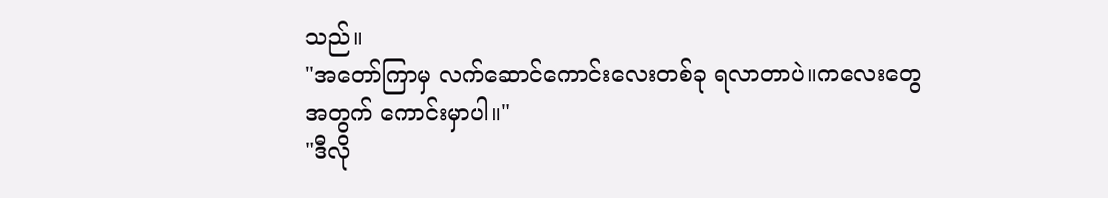သည်။
"အတော်ကြာမှ လက်ဆောင်ကောင်းလေးတစ်ခု ရလာတာပဲ။ကလေးတွေအတွက် ကောင်းမှာပါ။"
"ဒီလို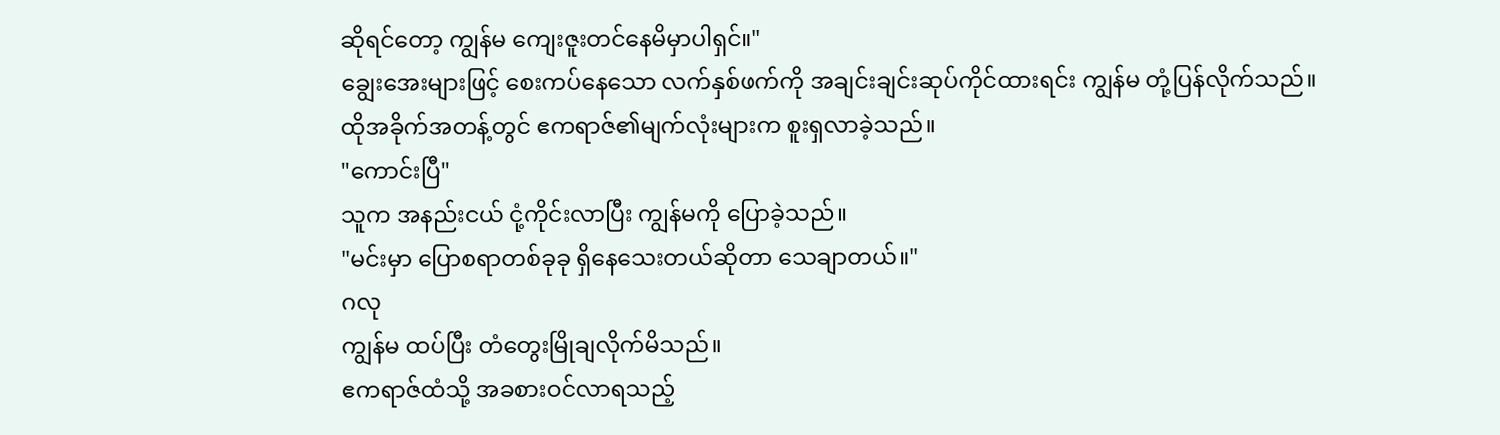ဆိုရင်တော့ ကျွန်မ ကျေးဇူးတင်နေမိမှာပါရှင်။"
ချွေးအေးများဖြင့် စေးကပ်နေသော လက်နှစ်ဖက်ကို အချင်းချင်းဆုပ်ကိုင်ထားရင်း ကျွန်မ တုံ့ပြန်လိုက်သည်။
ထိုအခိုက်အတန့်တွင် ဧကရာဇ်၏မျက်လုံးများက စူးရှလာခဲ့သည်။
"ကောင်းပြီ"
သူက အနည်းငယ် ငုံ့ကိုင်းလာပြီး ကျွန်မကို ပြောခဲ့သည်။
"မင်းမှာ ပြောစရာတစ်ခုခု ရှိနေသေးတယ်ဆိုတာ သေချာတယ်။"
ဂလု
ကျွန်မ ထပ်ပြီး တံတွေးမြိုချလိုက်မိသည်။
ဧကရာဇ်ထံသို့ အခစားဝင်လာရသည့်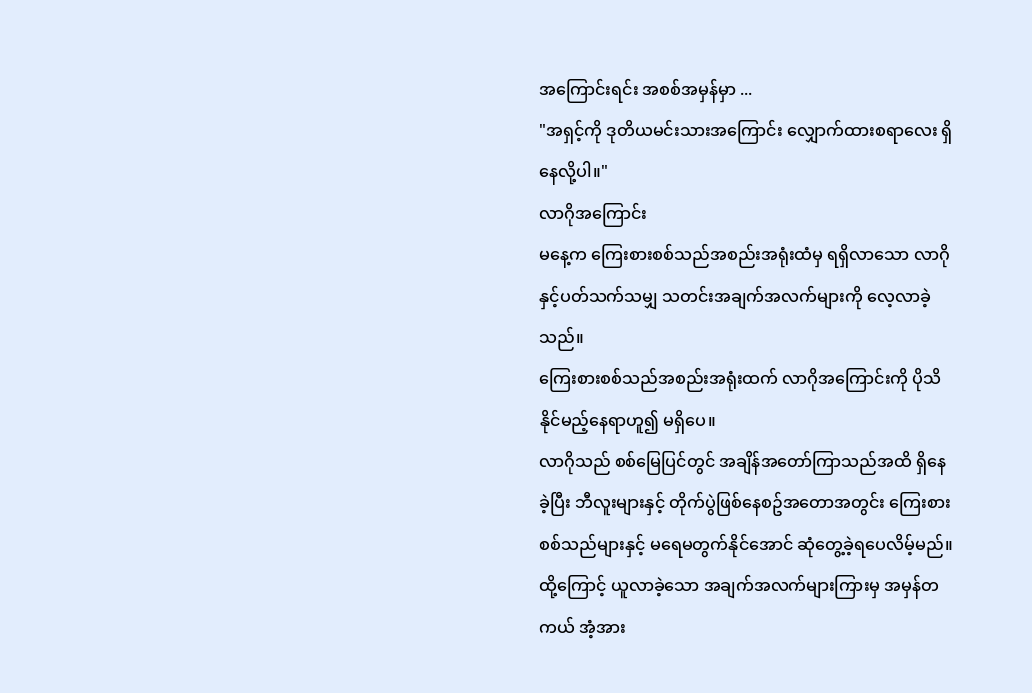အကြောင်းရင်း အစစ်အမှန်မှာ ...
"အရှင့်ကို ဒုတိယမင်းသားအကြောင်း လျှောက်ထားစရာလေး ရှိနေလို့ပါ။"
လာဂိုအကြောင်း
မနေ့က ကြေးစားစစ်သည်အစည်းအရုံးထံမှ ရရှိလာသော လာဂိုနှင့်ပတ်သက်သမျှ သတင်းအချက်အလက်များကို လေ့လာခဲ့သည်။
ကြေးစားစစ်သည်အစည်းအရုံးထက် လာဂိုအကြောင်းကို ပိုသိနိုင်မည့်နေရာဟူ၍ မရှိပေ။
လာဂိုသည် စစ်မြေပြင်တွင် အချိန်အတော်ကြာသည်အထိ ရှိနေခဲ့ပြီး ဘီလူးများနှင့် တိုက်ပွဲဖြစ်နေစဥ်အတောအတွင်း ကြေးစားစစ်သည်များနှင့် မရေမတွက်နိုင်အောင် ဆုံတွေ့ခဲ့ရပေလိမ့်မည်။
ထို့ကြောင့် ယူလာခဲ့သော အချက်အလက်များကြားမှ အမှန်တကယ် အံ့အား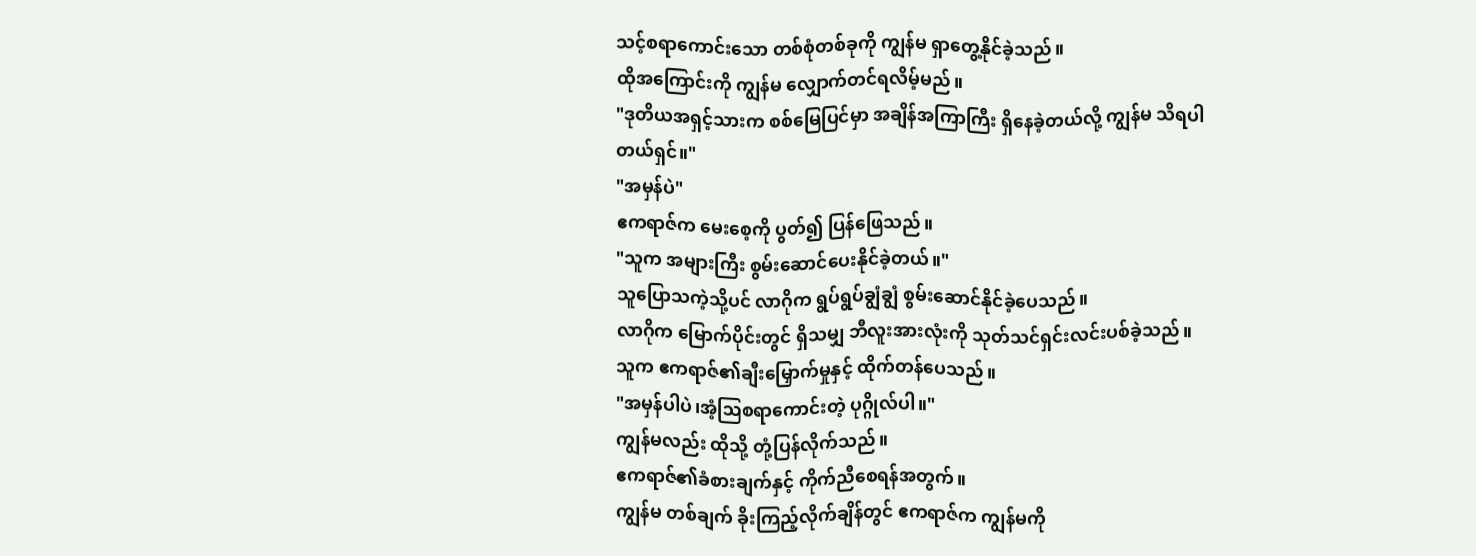သင့်စရာကောင်းသော တစ်စုံတစ်ခုကို ကျွန်မ ရှာတွေ့နိုင်ခဲ့သည်။
ထိုအကြောင်းကို ကျွန်မ လျှောက်တင်ရလိမ့်မည်။
"ဒုတိယအရှင့်သားက စစ်မြေပြင်မှာ အချိန်အကြာကြီး ရှိနေခဲ့တယ်လို့ ကျွန်မ သိရပါတယ်ရှင်။"
"အမှန်ပဲ"
ဧကရာဇ်က မေးစေ့ကို ပွတ်၍ ပြန်ဖြေသည်။
"သူက အများကြီး စွမ်းဆောင်ပေးနိုင်ခဲ့တယ်။"
သူပြောသကဲ့သို့ပင် လာဂိုက ရွပ်ရွပ်ချွံချွံ စွမ်းဆောင်နိုင်ခဲ့ပေသည်။
လာဂိုက မြောက်ပိုင်းတွင် ရှိသမျှ ဘီလူးအားလုံးကို သုတ်သင်ရှင်းလင်းပစ်ခဲ့သည်။
သူက ဧကရာဇ်၏ချီးမြှောက်မှုနှင့် ထိုက်တန်ပေသည်။
"အမှန်ပါပဲ၊အံ့ဩစရာကောင်းတဲ့ ပုဂ္ဂိုလ်ပါ။"
ကျွန်မလည်း ထိုသို့ တုံ့ပြန်လိုက်သည်။
ဧကရာဇ်၏ခံစားချက်နှင့် ကိုက်ညီစေရန်အတွက်။
ကျွန်မ တစ်ချက် ခိုးကြည့်လိုက်ချိန်တွင် ဧကရာဇ်က ကျွန်မကို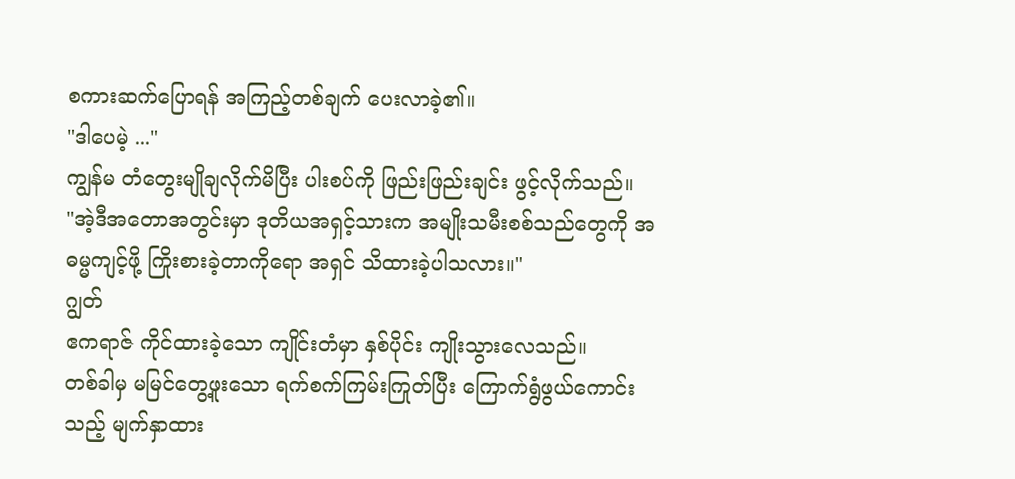စကားဆက်ပြောရန် အကြည့်တစ်ချက် ပေးလာခဲ့၏။
"ဒါပေမဲ့ ..."
ကျွန်မ တံတွေးမျိုချလိုက်မိပြီး ပါးစပ်ကို ဖြည်းဖြည်းချင်း ဖွင့်လိုက်သည်။
"အဲ့ဒီအတောအတွင်းမှာ ဒုတိယအရှင့်သားက အမျိုးသမီးစစ်သည်တွေကို အဓမ္မကျင့်ဖို့ ကြိုးစားခဲ့တာကိုရော အရှင် သိထားခဲ့ပါသလား။"
ဂျွတ်
ဧကရာဇ် ကိုင်ထားခဲ့သော ကျိုင်းတံမှာ နှစ်ပိုင်း ကျိုးသွားလေသည်။
တစ်ခါမှ မမြင်တွေ့ဖူးသော ရက်စက်ကြမ်းကြုတ်ပြီး ကြောက်ရွံဖွယ်ကောင်းသည့် မျက်နှာထား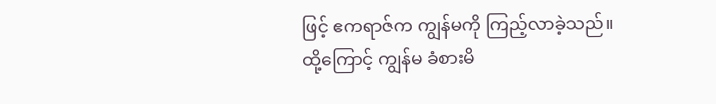ဖြင့် ဧကရာဇ်က ကျွန်မကို ကြည့်လာခဲ့သည်။
ထို့ကြောင့် ကျွန်မ ခံစားမိ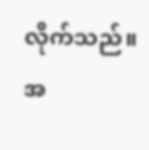လိုက်သည်။
အ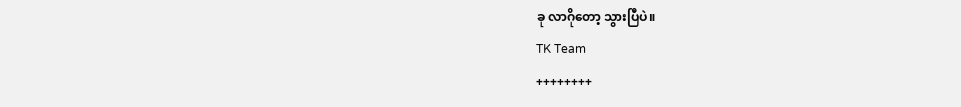ခု လာဂိုတော့ သွားပြီပဲ။
TK Team
++++++++